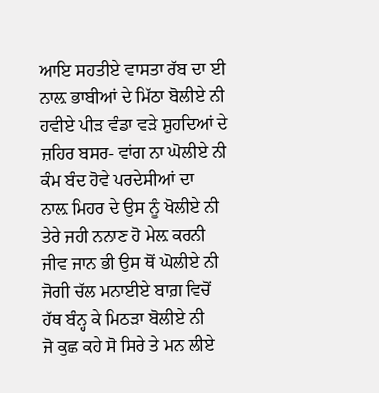ਆਇ ਸਹਤੀਏ ਵਾਸਤਾ ਰੱਬ ਦਾ ਈ
ਨਾਲ਼ ਭਾਬੀਆਂ ਦੇ ਮਿੱਠਾ ਬੋਲੀਏ ਨੀ
ਹਵੀਏ ਪੀੜ ਵੰਡਾ ਵੜੇ ਸ਼ੁਹਦਿਆਂ ਦੇ
ਜ਼ਹਿਰ ਬਸਰ- ਵਾਂਗ ਨਾ ਘੋਲੀਏ ਨੀ
ਕੰਮ ਬੰਦ ਹੋਵੇ ਪਰਦੇਸੀਆਂ ਦਾ
ਨਾਲ਼ ਮਿਹਰ ਦੇ ਉਸ ਨੂੰ ਖੋਲੀਏ ਨੀ
ਤੇਰੇ ਜਹੀ ਨਨਾਣ ਹੋ ਮੇਲ਼ ਕਰਨੀ
ਜੀਵ ਜਾਨ ਭੀ ਉਸ ਥੋਂ ਘੋਲੀਏ ਨੀ
ਜੋਗੀ ਚੱਲ ਮਨਾਈਏ ਬਾਗ਼ ਵਿਚੋਂ
ਹੱਥ ਬੰਨ੍ਹ ਕੇ ਮਿਠੜਾ ਬੋਲੀਏ ਨੀ
ਜੋ ਕੁਛ ਕਹੇ ਸੋ ਸਿਰੇ ਤੇ ਮਨ ਲੀਏ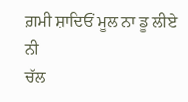ਗ਼ਮੀ ਸ਼ਾਦਿਓਂ ਮੂਲ ਨਾ ਡੂ ਲੀਏ ਨੀ
ਚੱਲ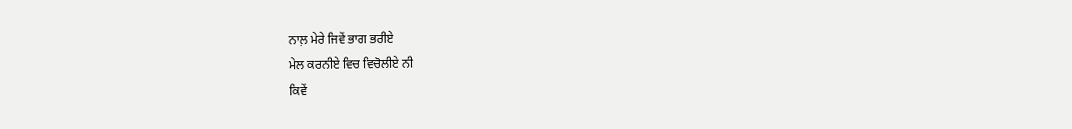ਨਾਲ਼ ਮੇਰੇ ਜਿਵੇਂ ਭਾਗ ਭਰੀਏ
ਮੇਲ ਕਰਨੀਏ ਵਿਚ ਵਿਚੋਲੀਏ ਨੀ
ਕਿਵੇਂ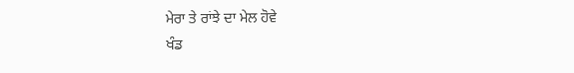ਮੇਰਾ ਤੇ ਰਾਂਝੇ ਦਾ ਮੇਲ ਹੋਵੇ
ਖੰਡ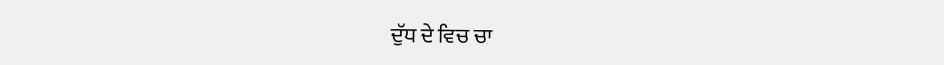ਦੁੱਧ ਦੇ ਵਿਚ ਚਾ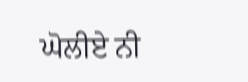ਘੋਲੀਏ ਨੀ